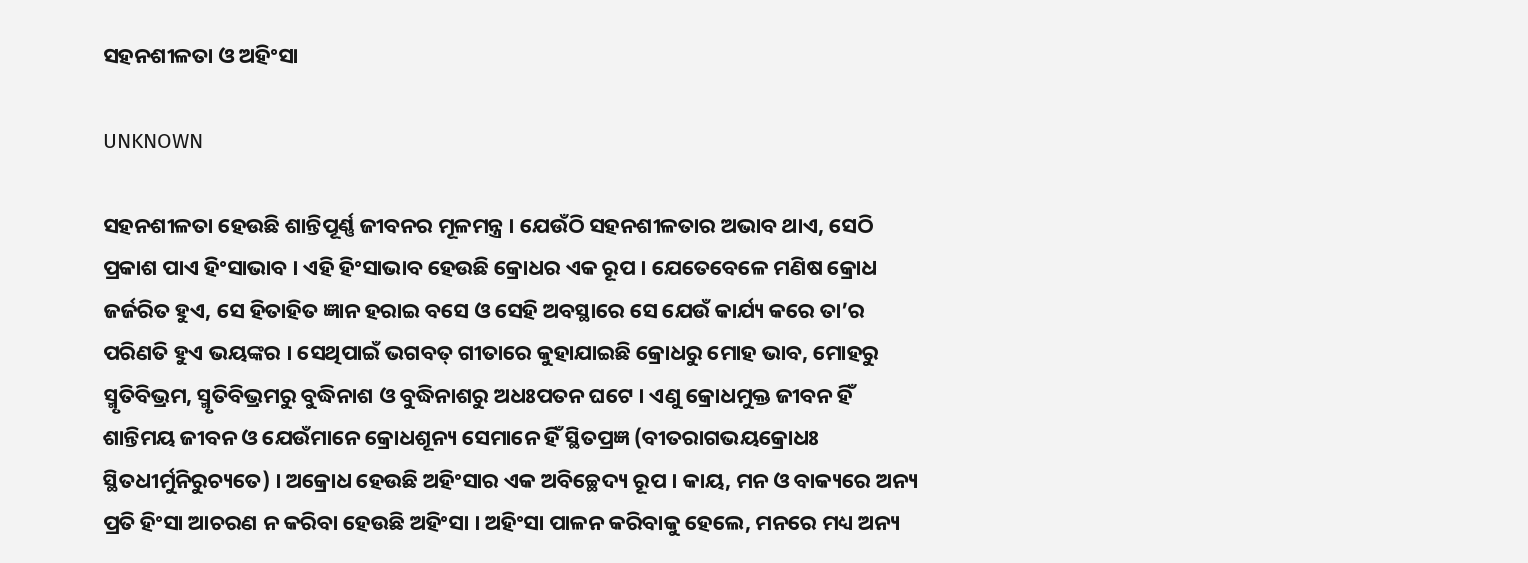ସହନଶୀଳତା ଓ ଅହିଂସା

UNKNOWN

ସହନଶୀଳତା ହେଉଛି ଶାନ୍ତିପୂର୍ଣ୍ଣ ଜୀବନର ମୂଳମନ୍ତ୍ର । ଯେଉଁଠି ସହନଶୀଳତାର ଅଭାବ ଥାଏ, ସେଠି ପ୍ରକାଶ ପାଏ ହିଂସାଭାବ । ଏହି ହିଂସାଭାବ ହେଉଛି କ୍ରୋଧର ଏକ ରୂପ । ଯେତେବେଳେ ମଣିଷ କ୍ରୋଧ ଜର୍ଜରିତ ହୁଏ, ସେ ହିତାହିତ ଜ୍ଞାନ ହରାଇ ବସେ ଓ ସେହି ଅବସ୍ଥାରେ ସେ ଯେଉଁ କାର୍ଯ୍ୟ କରେ ତା’ର ପରିଣତି ହୁଏ ଭୟଙ୍କର । ସେଥିପାଇଁ ଭଗବତ୍ ଗୀତାରେ କୁହାଯାଇଛି କ୍ରୋଧରୁ ମୋହ ଭାବ, ମୋହରୁ ସ୍ମୃତିବିଭ୍ରମ, ସ୍ମୃତିବିଭ୍ରମରୁ ବୁଦ୍ଧିନାଶ ଓ ବୁଦ୍ଧିନାଶରୁ ଅଧଃପତନ ଘଟେ । ଏଣୁ କ୍ରୋଧମୁକ୍ତ ଜୀବନ ହିଁ ଶାନ୍ତିମୟ ଜୀବନ ଓ ଯେଉଁମାନେ କ୍ରୋଧଶୂନ୍ୟ ସେମାନେ ହିଁ ସ୍ଥିତପ୍ରଜ୍ଞ (ବୀତରାଗଭୟକ୍ରୋଧଃ ସ୍ଥିତଧୀର୍ମୁନିରୁଚ୍ୟତେ) । ଅକ୍ରୋଧ ହେଉଛି ଅହିଂସାର ଏକ ଅବିଚ୍ଛେଦ୍ୟ ରୂପ । କାୟ, ମନ ଓ ବାକ୍ୟରେ ଅନ୍ୟ ପ୍ରତି ହିଂସା ଆଚରଣ ନ କରିବା ହେଉଛି ଅହିଂସା । ଅହିଂସା ପାଳନ କରିବାକୁ ହେଲେ, ମନରେ ମଧ୍ୟ ଅନ୍ୟ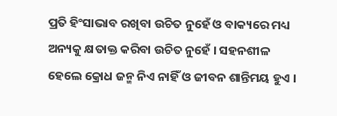ପ୍ରତି ହିଂସାଭାବ ରଖିବା ଉଚିତ ନୁହେଁ ଓ ବାକ୍ୟରେ ମଧ୍ୟ ଅନ୍ୟକୁ କ୍ଷତାକ୍ତ କରିବା ଉଚିତ ନୁହେଁ । ସହନଶୀଳ ହେଲେ କ୍ରୋଧ ଜନ୍ମ ନିଏ ନାହିଁ ଓ ଜୀବନ ଶାନ୍ତିମୟ ହୁଏ ।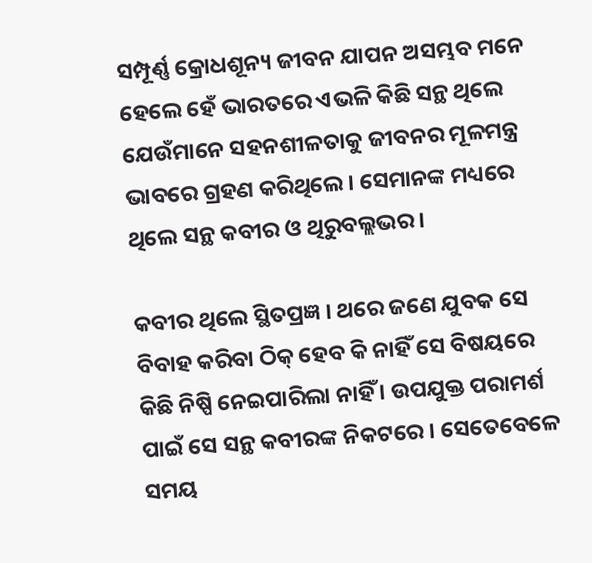ସମ୍ପୂର୍ଣ୍ଣ କ୍ରୋଧଶୂନ୍ୟ ଜୀବନ ଯାପନ ଅସମ୍ଭବ ମନେ ହେଲେ ହେଁ ଭାରତରେ ଏଭଳି କିଛି ସନ୍ଥ ଥିଲେ ଯେଉଁମାନେ ସହନଶୀଳତାକୁ ଜୀବନର ମୂଳମନ୍ତ୍ର ଭାବରେ ଗ୍ରହଣ କରିଥିଲେ । ସେମାନଙ୍କ ମଧ୍ୟରେ ଥିଲେ ସନ୍ଥ କବୀର ଓ ଥିରୁବଲ୍ଲଭର ।

କବୀର ଥିଲେ ସ୍ଥିତପ୍ରଜ୍ଞ । ଥରେ ଜଣେ ଯୁବକ ସେ ବିବାହ କରିବା ଠିକ୍ ହେବ କି ନାହିଁ ସେ ବିଷୟରେ କିଛି ନିଷ୍ପି ନେଇପାରିଲା ନାହିଁ । ଉପଯୁକ୍ତ ପରାମର୍ଶ ପାଇଁ ସେ ସନ୍ଥ କବୀରଙ୍କ ନିକଟରେ । ସେତେବେଳେ ସମୟ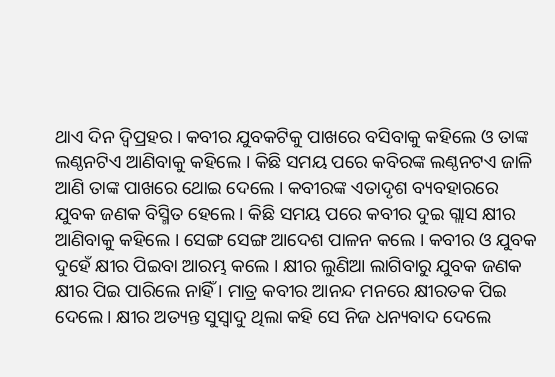ଥାଏ ଦିନ ଦ୍ୱିପ୍ରହର । କବୀର ଯୁବକଟିକୁ ପାଖରେ ବସିବାକୁ କହିଲେ ଓ ତାଙ୍କ ଲଣ୍ଠନଟିଏ ଆଣିବାକୁ କହିଲେ । କିଛି ସମୟ ପରେ କବିରଙ୍କ ଲଣ୍ଠନଟଏ ଜାଳି ଆଣି ତାଙ୍କ ପାଖରେ ଥୋଇ ଦେଲେ । କବୀରଙ୍କ ଏତାଦୃଶ ବ୍ୟବହାରରେ ଯୁବକ ଜଣକ ବିସ୍ମିତ ହେଲେ । କିଛି ସମୟ ପରେ କବୀର ଦୁଇ ଗ୍ଲାସ କ୍ଷୀର ଆଣିବାକୁ କହିଲେ । ସେଙ୍ଗ ସେଙ୍ଗ ଆଦେଶ ପାଳନ କଲେ । କବୀର ଓ ଯୁବକ ଦୁହେଁ କ୍ଷୀର ପିଇବା ଆରମ୍ଭ କଲେ । କ୍ଷୀର ଲୁଣିଆ ଲାଗିବାରୁ ଯୁବକ ଜଣକ କ୍ଷୀର ପିଇ ପାରିଲେ ନାହିଁ । ମାତ୍ର କବୀର ଆନନ୍ଦ ମନରେ କ୍ଷୀରତକ ପିଇ ଦେଲେ । କ୍ଷୀର ଅତ୍ୟନ୍ତ ସୁସ୍ୱାଦୁ ଥିଲା କହି ସେ ନିଜ ଧନ୍ୟବାଦ ଦେଲେ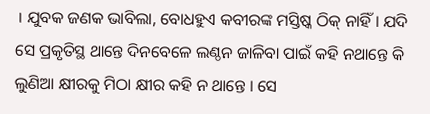। ଯୁବକ ଜଣକ ଭାବିଲା, ବୋଧହୁଏ କବୀରଙ୍କ ମସ୍ତିଷ୍କ ଠିକ୍ ନାହିଁ । ଯଦି ସେ ପ୍ରକୃତିସ୍ଥ ଥାନ୍ତେ ଦିନବେଳେ ଲଣ୍ଠନ ଜାଳିବା ପାଇଁ କହି ନଥାନ୍ତେ କି ଲୁଣିଆ କ୍ଷୀରକୁ ମିଠା କ୍ଷୀର କହି ନ ଥାନ୍ତେ । ସେ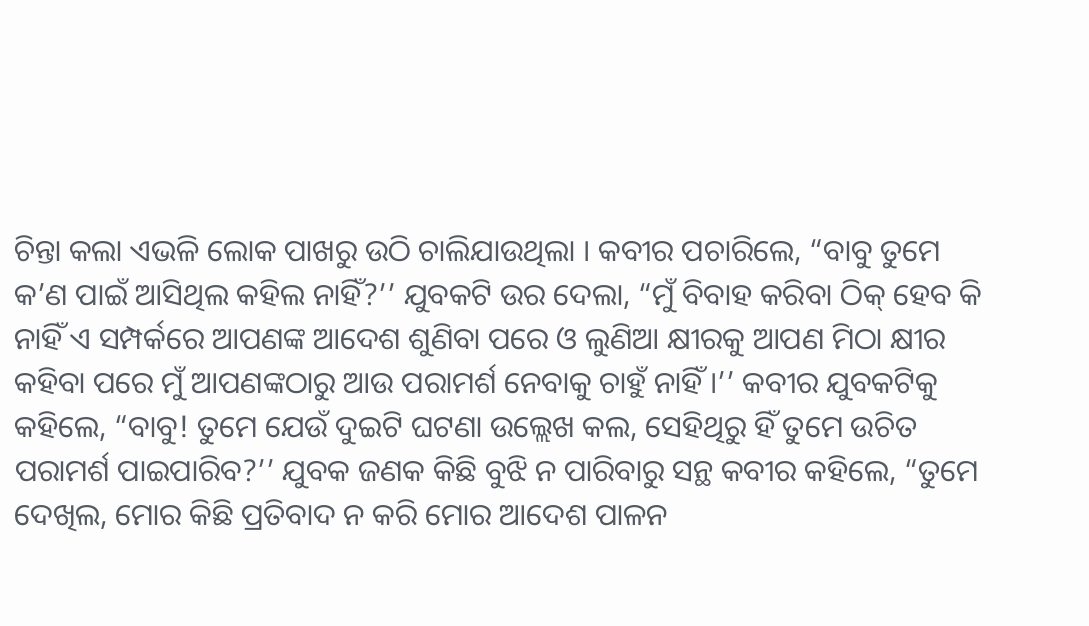ଚିନ୍ତା କଲା ଏଭଳି ଲୋକ ପାଖରୁ ଉଠି ଚାଲିଯାଉଥିଲା । କବୀର ପଚାରିଲେ, “ବାବୁ ତୁମେ କ’ଣ ପାଇଁ ଆସିଥିଲ କହିଲ ନାହିଁ?’’ ଯୁବକଟି ଉର ଦେଲା, “ମୁଁ ବିବାହ କରିବା ଠିକ୍ ହେବ କି ନାହିଁ ଏ ସମ୍ପର୍କରେ ଆପଣଙ୍କ ଆଦେଶ ଶୁଣିବା ପରେ ଓ ଲୁଣିଆ କ୍ଷୀରକୁ ଆପଣ ମିଠା କ୍ଷୀର କହିବା ପରେ ମୁଁ ଆପଣଙ୍କଠାରୁ ଆଉ ପରାମର୍ଶ ନେବାକୁ ଚାହୁଁ ନାହିଁ ।’’ କବୀର ଯୁବକଟିକୁ କହିଲେ, “ବାବୁ! ତୁମେ ଯେଉଁ ଦୁଇଟି ଘଟଣା ଉଲ୍ଲେଖ କଲ, ସେହିଥିରୁ ହିଁ ତୁମେ ଉଚିତ ପରାମର୍ଶ ପାଇପାରିବ?’’ ଯୁବକ ଜଣକ କିଛି ବୁଝି ନ ପାରିବାରୁ ସନ୍ଥ କବୀର କହିଲେ, “ତୁମେ ଦେଖିଲ, ମୋର କିଛି ପ୍ରତିବାଦ ନ କରି ମୋର ଆଦେଶ ପାଳନ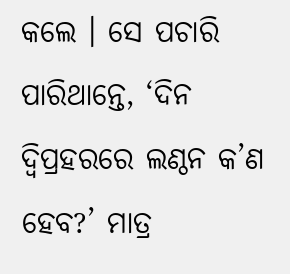କଲେ । ସେ ପଚାରି ପାରିଥାନ୍ତେ, ‘ଦିନ ଦ୍ୱିପ୍ରହରରେ ଲଣ୍ଠନ କ’ଣ ହେବ?’ ମାତ୍ର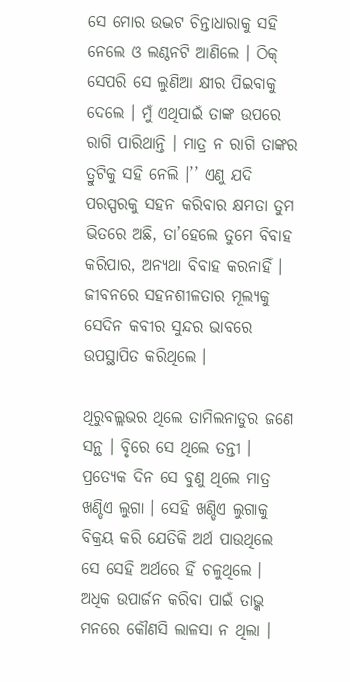ସେ ମୋର ଉଦ୍ଭଟ ଚିନ୍ତାଧାରାକୁ ସହି ନେଲେ ଓ ଲଣ୍ଠନଟି ଆଣିଲେ । ଠିକ୍ ସେପରି ସେ ଲୁଣିଆ କ୍ଷୀର ପିଇବାକୁ ଦେଲେ । ମୁଁ ଏଥିପାଇଁ ତାଙ୍କ ଉପରେ ରାଗି ପାରିଥାନ୍ତି । ମାତ୍ର ନ ରାଗି ତାଙ୍କର ତ୍ରୁଟିକୁ ସହି ନେଲି ।’’ ଏଣୁ ଯଦି ପରସ୍ପରକୁ ସହନ କରିବାର କ୍ଷମତା ତୁମ ଭିତରେ ଅଛି, ତା’ହେଲେ ତୁମେ ବିବାହ କରିପାର, ଅନ୍ୟଥା ବିବାହ କରନାହିଁ । ଜୀବନରେ ସହନଶୀଳତାର ମୂଲ୍ୟକୁ ସେଦିନ କବୀର ସୁନ୍ଦର ଭାବରେ ଉପସ୍ଥାପିତ କରିଥିଲେ ।

ଥିରୁବଲ୍ଲଭର ଥିଲେ ତାମିଲନାଡୁର ଜଣେ ସନ୍ଥ । ବୃିରେ ସେ ଥିଲେ ତନ୍ତୀ । ପ୍ରତ୍ୟେକ ଦିନ ସେ ବୁଣୁ ଥିଲେ ମାତ୍ର ଖଣ୍ଡିଏ ଲୁଗା । ସେହି ଖଣ୍ଡିଏ ଲୁଗାକୁ ବିକ୍ରୟ କରି ଯେତିକି ଅର୍ଥ ପାଉଥିଲେ ସେ ସେହି ଅର୍ଥରେ ହିଁ ଚଳୁଥିଲେ । ଅଧିକ ଉପାର୍ଜନ କରିବା ପାଇଁ ତାଭ୍କ ମନରେ କୌଣସି ଲାଳସା ନ ଥିଲା ।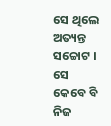ସେ ଥିଲେ ଅତ୍ୟନ୍ତ ସଚ୍ଚୋଟ । ସେ କେବେ ବି ନିଜ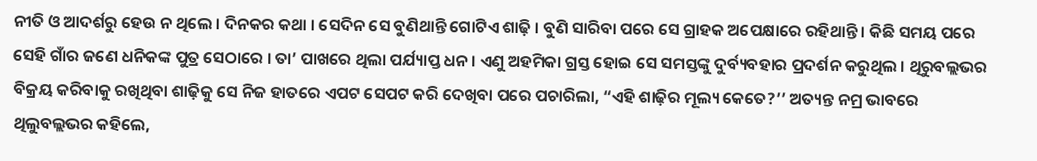ନୀତି ଓ ଆଦର୍ଶରୁ ହେଉ ନ ଥିଲେ । ଦିନକର କଥା । ସେଦିନ ସେ ବୁଣିଥାନ୍ତି ଗୋଟିଏ ଶାଢ଼ି । ବୁଣି ସାରିବା ପରେ ସେ ଗ୍ରାହକ ଅପେକ୍ଷାରେ ରହିଥାନ୍ତି । କିଛି ସମୟ ପରେ ସେହି ଗାଁର ଜଣେ ଧନିକଙ୍କ ପୁତ୍ର ସେଠାରେ । ତା’ ପାଖରେ ଥିଲା ପର୍ଯ୍ୟାପ୍ତ ଧନ । ଏଣୁ ଅହମିକା ଗ୍ରସ୍ତ ହୋଇ ସେ ସମସ୍ତଙ୍କୁ ଦୁର୍ବ୍ୟବହାର ପ୍ରଦର୍ଶନ କରୁଥିଲ । ଥିରୁବଲ୍ଲଭର ବିକ୍ରୟ କରିବାକୁ ରଖିଥିବା ଶାଢ଼ିକୁ ସେ ନିଜ ହାତରେ ଏପଟ ସେପଟ କରି ଦେଖିବା ପରେ ପଚାରିଲା, “ଏହି ଶାଢ଼ିର ମୂଲ୍ୟ କେତେ?’’ ଅତ୍ୟନ୍ତ ନମ୍ର ଭାବରେ ଥିଲୁବଲ୍ଲଭର କହିଲେ,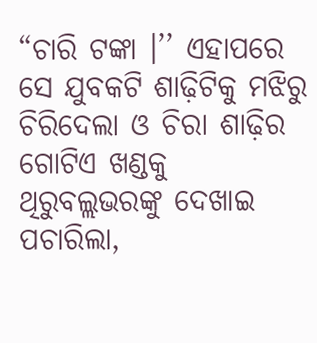“ଚାରି ଟଙ୍କା ।’’ ଏହାପରେ ସେ ଯୁବକଟି ଶାଢ଼ିଟିକୁ ମଝିରୁ ଚିରିଦେଲା ଓ ଚିରା ଶାଢ଼ିର ଗୋଟିଏ ଖଣ୍ଡକୁ ଥିରୁବଲ୍ଲଭରଙ୍କୁ ଦେଖାଇ ପଚାରିଲା,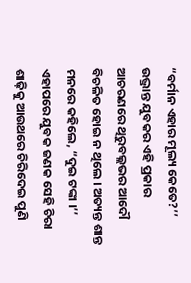“ବର୍ମାନ ଏହାର ମୂଲ୍ୟ କେତେ?’’ ଉଦ୍ଭ୍ରାନ୍ତ ଯୁବକର ଏହି ପ୍ରକାର ଆଚରଣରେ ଥିରୁବଲ୍ଲଭର ଆଦୌ ବିଚଳିତ ହୋଇ ନ ଥିଲେ । ଅତ୍ୟନ୍ତ ଶାନ୍ତ ମନରେ କହିଲେ, “ଦୁଇ ଟଙ୍କା ।’’ ଏହାପରେ ଯୁବକ ଜଣକ ସେହି ଚିରା ଶାଢ଼ିକୁ ଆଉଥରେ ଚିରିଦେଇ ପୁଣି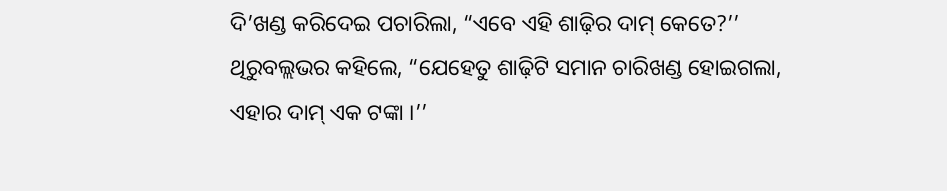ଦି’ଖଣ୍ଡ କରିଦେଇ ପଚାରିଲା, “ଏବେ ଏହି ଶାଢ଼ିର ଦାମ୍ କେତେ?’’ ଥିରୁବଲ୍ଲଭର କହିଲେ, “ଯେହେତୁ ଶାଢ଼ିଟି ସମାନ ଚାରିଖଣ୍ଡ ହୋଇଗଲା, ଏହାର ଦାମ୍ ଏକ ଟଙ୍କା ।’’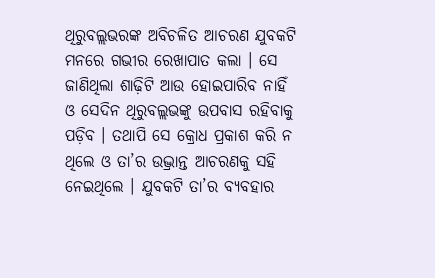ଥିରୁବଲ୍ଲଭରଙ୍କ ଅବିଚଳିତ ଆଚରଣ ଯୁବକଟି ମନରେ ଗଭୀର ରେଖାପାତ କଲା । ସେ ଜାଣିଥିଲା ଶାଢ଼ିଟି ଆଉ ହୋଇପାରିବ ନାହିଁ ଓ ସେଦିନ ଥିରୁବଲ୍ଲଭଙ୍କୁ ଉପବାସ ରହିବାକୁ ପଡ଼ିବ । ତଥାପି ସେ କ୍ରୋଧ ପ୍ରକାଶ କରି ନ ଥିଲେ ଓ ତା’ର ଉଦ୍ଭ୍ରାନ୍ତ ଆଚରଣକୁ ସହି ନେଇଥିଲେ । ଯୁବକଟି ତା’ର ବ୍ୟବହାର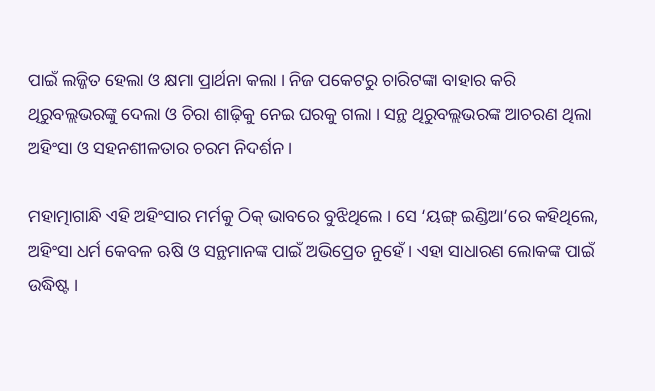ପାଇଁ ଲଜ୍ଜିତ ହେଲା ଓ କ୍ଷମା ପ୍ରାର୍ଥନା କଲା । ନିଜ ପକେଟରୁ ଚାରିଟଙ୍କା ବାହାର କରି ଥିରୁବଲ୍ଲଭରଙ୍କୁ ଦେଲା ଓ ଚିରା ଶାଢ଼ିକୁ ନେଇ ଘରକୁ ଗଲା । ସନ୍ଥ ଥିରୁବଲ୍ଲଭରଙ୍କ ଆଚରଣ ଥିଲା ଅହିଂସା ଓ ସହନଶୀଳତାର ଚରମ ନିଦର୍ଶନ ।

ମହାତ୍ମାଗାନ୍ଧି ଏହି ଅହିଂସାର ମର୍ମକୁ ଠିକ୍ ଭାବରେ ବୁଝିଥିଲେ । ସେ ‘ୟଙ୍ଗ୍ ଇଣ୍ଡିଆ’ରେ କହିଥିଲେ, ଅହିଂସା ଧର୍ମ କେବଳ ଋଷି ଓ ସନ୍ଥମାନଙ୍କ ପାଇଁ ଅଭିପ୍ରେତ ନୁହେଁ । ଏହା ସାଧାରଣ ଲୋକଙ୍କ ପାଇଁ ଉଦ୍ଧିଷ୍ଟ ।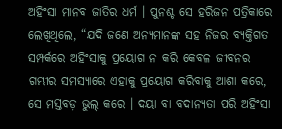ଅହିଂସା ମାନବ ଜାତିର ଧର୍ମ । ପୁନଶ୍ଚ ସେ ହରିଜନ ପତ୍ରିକାରେ ଲେଖିଥିଲେ, “ଯଦି ଜଣେ ଅନ୍ୟମାନଙ୍କ ସହ ନିଜର ବ୍ୟକ୍ତିଗତ ସମ୍ପର୍କରେ ଅହିଂସାକୁ ପ୍ରୟୋଗ ନ କରି କେବଳ ଜୀବନର ଗମ୍ଭୀର ସମସ୍ୟାରେ ଏହାକୁ ପ୍ରୟୋଗ କରିବାକୁ ଆଶା କରେ, ସେ ମସ୍ତବଡ଼ ଭୁଲ୍ କରେ । ଦୟା ବା ବଦାନ୍ୟତା ପରି ଅହିଂସା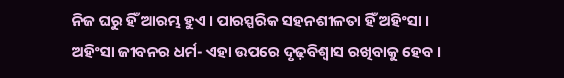ନିଜ ଘରୁ ହିଁ ଆରମ୍ଭ ହୁଏ । ପାରସ୍ପରିକ ସହନଶୀଳତା ହିଁ ଅହିଂସା । ଅହିଂସା ଜୀବନର ଧର୍ମ- ଏହା ଉପରେ ଦୃଢ଼ବିଶ୍ୱାସ ରଖିବାକୁ ହେବ ।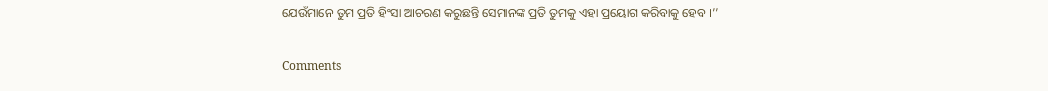ଯେଉଁମାନେ ତୁମ ପ୍ରତି ହିଂସା ଆଚରଣ କରୁଛନ୍ତି ସେମାନଙ୍କ ପ୍ରତି ତୁମକୁ ଏହା ପ୍ରୟୋଗ କରିବାକୁ ହେବ ।’’

Comments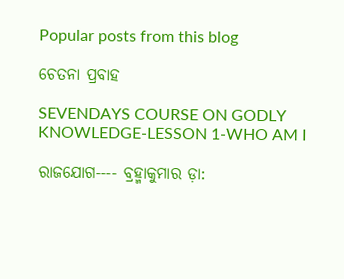Popular posts from this blog

ଚେତନା ପ୍ରବାହ

SEVENDAYS COURSE ON GODLY KNOWLEDGE-LESSON 1-WHO AM I

ରାଜଯୋଗ---- ବ୍ରହ୍ମାକୁମାର ଡ଼ା: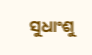ସୁଧାଂଶୁ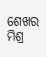ଶେଖର ମିଶ୍ର